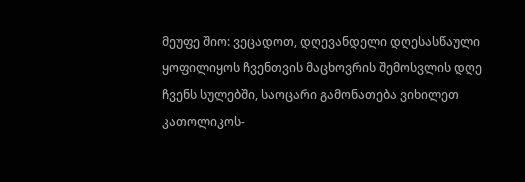მეუფე შიო: ვეცადოთ, დღევანდელი დღესასწაული ყოფილიყოს ჩვენთვის მაცხოვრის შემოსვლის დღე ჩვენს სულებში, საოცარი გამონათება ვიხილეთ კათოლიკოს-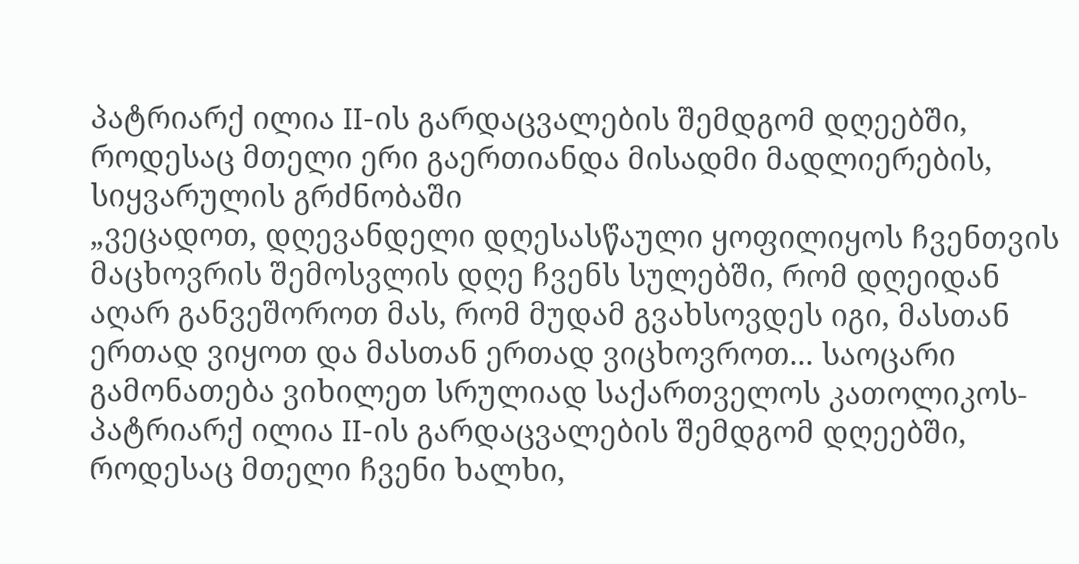პატრიარქ ილია II-ის გარდაცვალების შემდგომ დღეებში, როდესაც მთელი ერი გაერთიანდა მისადმი მადლიერების, სიყვარულის გრძნობაში
„ვეცადოთ, დღევანდელი დღესასწაული ყოფილიყოს ჩვენთვის მაცხოვრის შემოსვლის დღე ჩვენს სულებში, რომ დღეიდან აღარ განვეშოროთ მას, რომ მუდამ გვახსოვდეს იგი, მასთან ერთად ვიყოთ და მასთან ერთად ვიცხოვროთ... საოცარი გამონათება ვიხილეთ სრულიად საქართველოს კათოლიკოს-პატრიარქ ილია II-ის გარდაცვალების შემდგომ დღეებში, როდესაც მთელი ჩვენი ხალხი,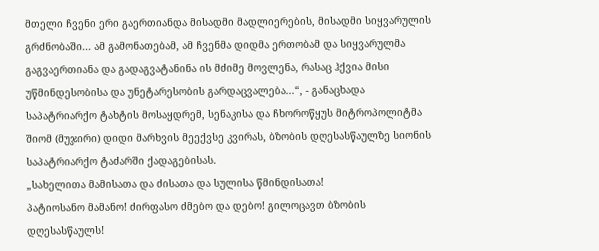მთელი ჩვენი ერი გაერთიანდა მისადმი მადლიერების, მისადმი სიყვარულის გრძნობაში... ამ გამონათებამ, ამ ჩვენმა დიდმა ერთობამ და სიყვარულმა გაგვაერთიანა და გადაგვატანინა ის მძიმე მოვლენა, რასაც ჰქვია მისი უწმინდესობისა და უნეტარესობის გარდაცვალება...“, - განაცხადა საპატრიარქო ტახტის მოსაყდრემ, სენაკისა და ჩხოროწყუს მიტროპოლიტმა შიომ (მუჯირი) დიდი მარხვის მეექვსე კვირას, ბზობის დღესასწაულზე სიონის საპატრიარქო ტაძარში ქადაგებისას.
„სახელითა მამისათა და ძისათა და სულისა წმინდისათა!
პატიოსანო მამანო! ძირფასო ძმებო და დებო! გილოცავთ ბზობის დღესასწაულს!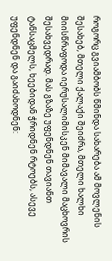როგორც გვიამბობს წმინდა სახარება ამ მოვლენის შესახებ, მთელი ქალაქი შეიძრა, მთელი ხალხი მიისწრაფოდა იერუსალიმისკენ მიმავალი მაცხოვრის შესახვედრად. მას გზაზე უფენდნენ თავიანთ ტანსაცმელს, ხეებიდან ჭრიდნენ რტოებს, ასევე უფენდნენ და გაიძახოდნენ: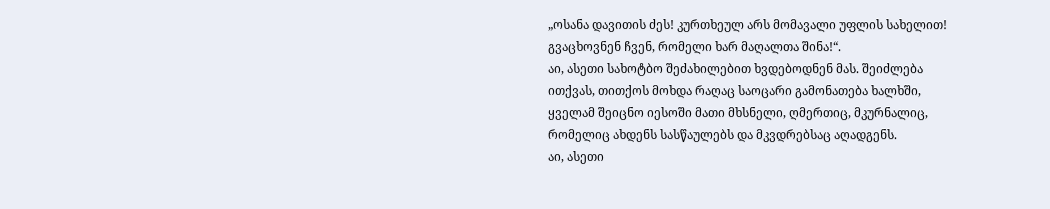„ოსანა დავითის ძეს! კურთხეულ არს მომავალი უფლის სახელით! გვაცხოვნენ ჩვენ, რომელი ხარ მაღალთა შინა!“.
აი, ასეთი სახოტბო შეძახილებით ხვდებოდნენ მას. შეიძლება ითქვას, თითქოს მოხდა რაღაც საოცარი გამონათება ხალხში, ყველამ შეიცნო იესოში მათი მხსნელი, ღმერთიც, მკურნალიც, რომელიც ახდენს სასწაულებს და მკვდრებსაც აღადგენს.
აი, ასეთი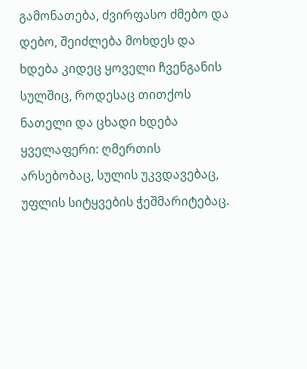გამონათება, ძვირფასო ძმებო და დებო, შეიძლება მოხდეს და ხდება კიდეც ყოველი ჩვენგანის სულშიც, როდესაც თითქოს ნათელი და ცხადი ხდება ყველაფერი: ღმერთის არსებობაც, სულის უკვდავებაც, უფლის სიტყვების ჭეშმარიტებაც.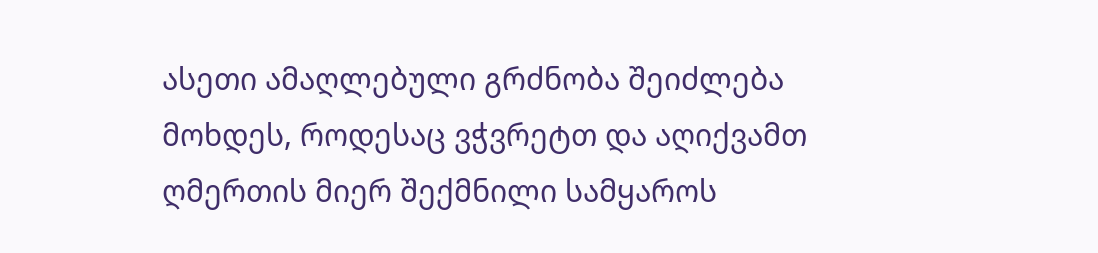ასეთი ამაღლებული გრძნობა შეიძლება მოხდეს, როდესაც ვჭვრეტთ და აღიქვამთ ღმერთის მიერ შექმნილი სამყაროს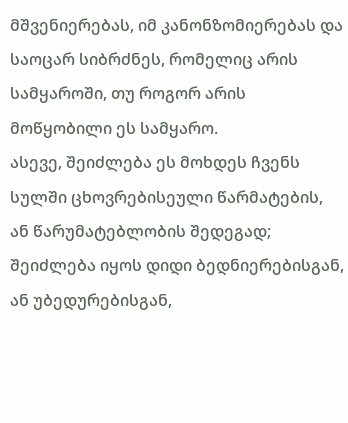მშვენიერებას, იმ კანონზომიერებას და საოცარ სიბრძნეს, რომელიც არის სამყაროში, თუ როგორ არის მოწყობილი ეს სამყარო.
ასევე, შეიძლება ეს მოხდეს ჩვენს სულში ცხოვრებისეული წარმატების, ან წარუმატებლობის შედეგად; შეიძლება იყოს დიდი ბედნიერებისგან, ან უბედურებისგან,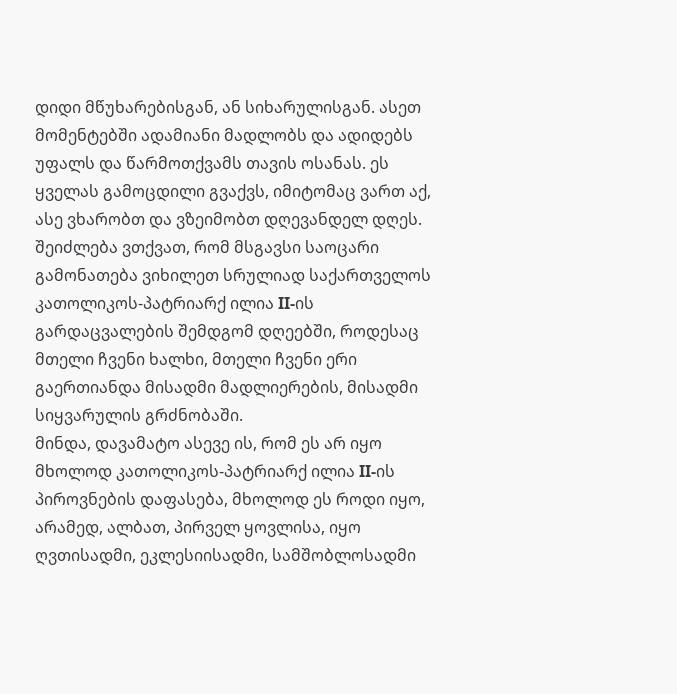დიდი მწუხარებისგან, ან სიხარულისგან. ასეთ მომენტებში ადამიანი მადლობს და ადიდებს უფალს და წარმოთქვამს თავის ოსანას. ეს ყველას გამოცდილი გვაქვს, იმიტომაც ვართ აქ, ასე ვხარობთ და ვზეიმობთ დღევანდელ დღეს.
შეიძლება ვთქვათ, რომ მსგავსი საოცარი გამონათება ვიხილეთ სრულიად საქართველოს კათოლიკოს-პატრიარქ ილია II-ის გარდაცვალების შემდგომ დღეებში, როდესაც მთელი ჩვენი ხალხი, მთელი ჩვენი ერი გაერთიანდა მისადმი მადლიერების, მისადმი სიყვარულის გრძნობაში.
მინდა, დავამატო ასევე ის, რომ ეს არ იყო მხოლოდ კათოლიკოს-პატრიარქ ილია II-ის პიროვნების დაფასება, მხოლოდ ეს როდი იყო, არამედ, ალბათ, პირველ ყოვლისა, იყო ღვთისადმი, ეკლესიისადმი, სამშობლოსადმი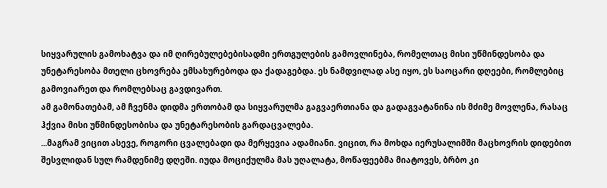სიყვარულის გამოხატვა და იმ ღირებულებებისადმი ერთგულების გამოვლინება, რომელთაც მისი უწმინდესობა და უნეტარესობა მთელი ცხოვრება ემსახურებოდა და ქადაგებდა. ეს ნამდვილად ასე იყო, ეს საოცარი დღეები, რომლებიც გამოვიარეთ და რომლებსაც გავდივართ.
ამ გამონათებამ, ამ ჩვენმა დიდმა ერთობამ და სიყვარულმა გაგვაერთიანა და გადაგვატანინა ის მძიმე მოვლენა, რასაც ჰქვია მისი უწმინდესობისა და უნეტარესობის გარდაცვალება.
...მაგრამ ვიცით ასევე, როგორი ცვალებადი და მერყევია ადამიანი. ვიცით, რა მოხდა იერუსალიმში მაცხოვრის დიდებით შესვლიდან სულ რამდენიმე დღეში. იუდა მოციქულმა მას უღალატა, მოწაფეებმა მიატოვეს, ბრბო კი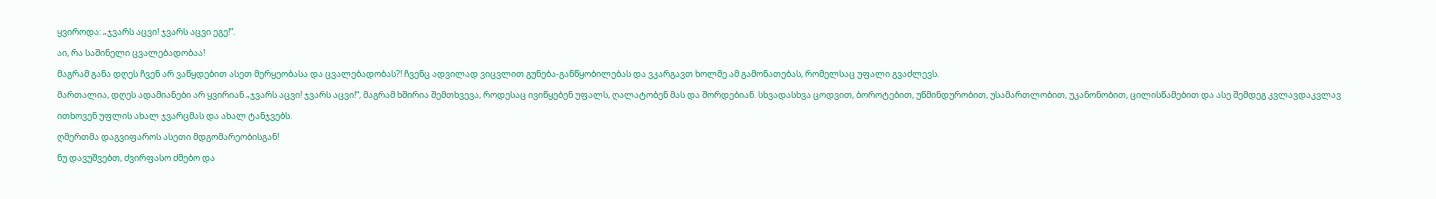ყვიროდა: „ჯვარს აცვი! ჯვარს აცვი ეგე!“.
აი, რა საშინელი ცვალებადობაა!
მაგრამ განა დღეს ჩვენ არ ვაწყდებით ასეთ მერყეობასა და ცვალებადობას?! ჩვენც ადვილად ვიცვლით გუნება-განწყობილებას და ვკარგავთ ხოლმე ამ გამონათებას, რომელსაც უფალი გვაძლევს.
მართალია, დღეს ადამიანები არ ყვირიან „ჯვარს აცვი! ჯვარს აცვი!“, მაგრამ ხშირია შემთხვევა, როდესაც ივიწყებენ უფალს, ღალატობენ მას და შორდებიან. სხვადასხვა ცოდვით, ბოროტებით, უწმინდურობით, უსამართლობით, უკანონობით, ცილისწამებით და ასე შემდეგ კვლავდაკვლავ ითხოვენ უფლის ახალ ჯვარცმას და ახალ ტანჯვებს.
ღმერთმა დაგვიფაროს ასეთი მდგომარეობისგან!
ნუ დავუშვებთ, ძვირფასო ძმებო და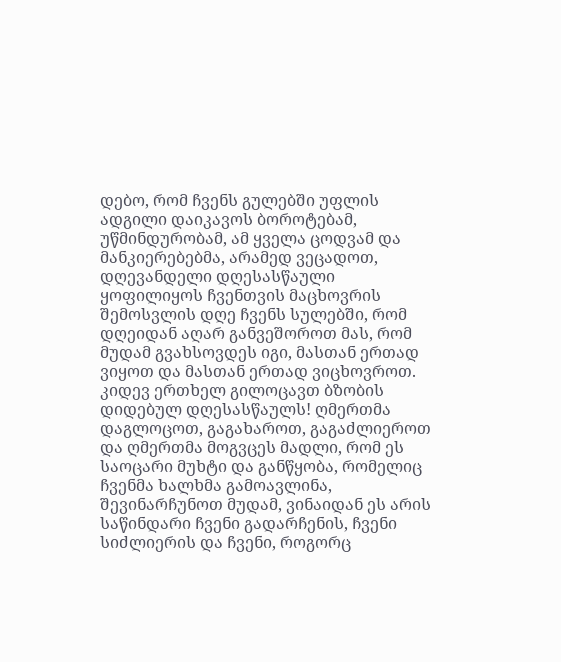დებო, რომ ჩვენს გულებში უფლის ადგილი დაიკავოს ბოროტებამ, უწმინდურობამ, ამ ყველა ცოდვამ და მანკიერებებმა, არამედ ვეცადოთ, დღევანდელი დღესასწაული ყოფილიყოს ჩვენთვის მაცხოვრის შემოსვლის დღე ჩვენს სულებში, რომ დღეიდან აღარ განვეშოროთ მას, რომ მუდამ გვახსოვდეს იგი, მასთან ერთად ვიყოთ და მასთან ერთად ვიცხოვროთ.
კიდევ ერთხელ გილოცავთ ბზობის დიდებულ დღესასწაულს! ღმერთმა დაგლოცოთ, გაგახაროთ, გაგაძლიეროთ და ღმერთმა მოგვცეს მადლი, რომ ეს საოცარი მუხტი და განწყობა, რომელიც ჩვენმა ხალხმა გამოავლინა, შევინარჩუნოთ მუდამ, ვინაიდან ეს არის საწინდარი ჩვენი გადარჩენის, ჩვენი სიძლიერის და ჩვენი, როგორც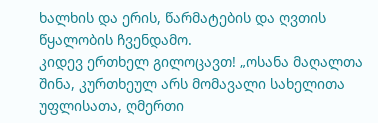ხალხის და ერის, წარმატების და ღვთის წყალობის ჩვენდამო.
კიდევ ერთხელ გილოცავთ! „ოსანა მაღალთა შინა, კურთხეულ არს მომავალი სახელითა უფლისათა, ღმერთი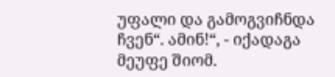უფალი და გამოგვიჩნდა ჩვენ“. ამინ!“, - იქადაგა მეუფე შიომ.